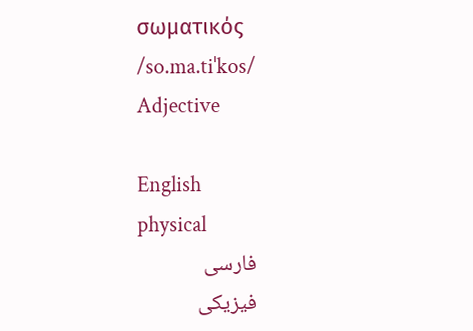σωματικός /so.ma.tiˈkos/ Adjective

English
physical
فارسی
فیزیکی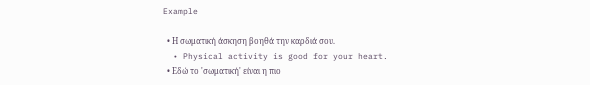Example

  • Η σωματική άσκηση βοηθά την καρδιά σου.
  • Physical activity is good for your heart.
  • Εδώ το 'σωματική' είναι η πιο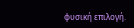φυσική επιλογή.